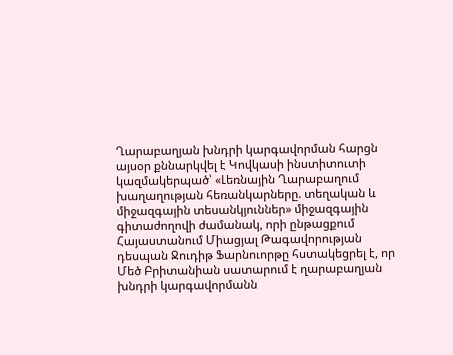Ղարաբաղյան խնդրի կարգավորման հարցն այսօր քննարկվել է Կովկասի ինստիտուտի կազմակերպած՝ «Լեռնային Ղարաբաղում խաղաղության հեռանկարները. տեղական և միջազգային տեսանկյուններ» միջազգային գիտաժողովի ժամանակ, որի ընթացքում Հայաստանում Միացյալ Թագավորության դեսպան Ջուդիթ Ֆարնուորթը հստակեցրել է, որ Մեծ Բրիտանիան սատարում է ղարաբաղյան խնդրի կարգավորմանն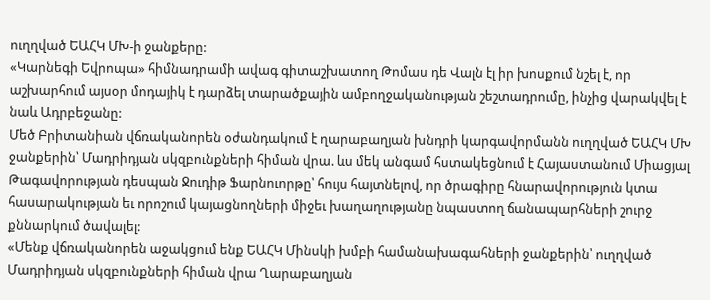ուղղված ԵԱՀԿ ՄԽ-ի ջանքերը:
«Կարնեգի Եվրոպա» հիմնադրամի ավագ գիտաշխատող Թոմաս դե Վալն էլ իր խոսքում նշել է, որ աշխարհում այսօր մոդայիկ է դարձել տարածքային ամբողջականության շեշտադրումը, ինչից վարակվել է նաև Ադրբեջանը:
Մեծ Բրիտանիան վճռականորեն օժանդակում է ղարաբաղյան խնդրի կարգավորմանն ուղղված ԵԱՀԿ ՄԽ ջանքերին՝ Մադրիդյան սկզբունքների հիման վրա. ևս մեկ անգամ հստակեցնում է Հայաստանում Միացյալ Թագավորության դեսպան Ջուդիթ Ֆարնուորթը՝ հույս հայտնելով, որ ծրագիրը հնարավորություն կտա հասարակության եւ որոշում կայացնողների միջեւ խաղաղությանը նպաստող ճանապարհների շուրջ քննարկում ծավալել:
«Մենք վճռականորեն աջակցում ենք ԵԱՀԿ Մինսկի խմբի համանախագահների ջանքերին՝ ուղղված Մադրիդյան սկզբունքների հիման վրա Ղարաբաղյան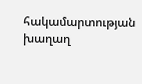հակամարտության խաղաղ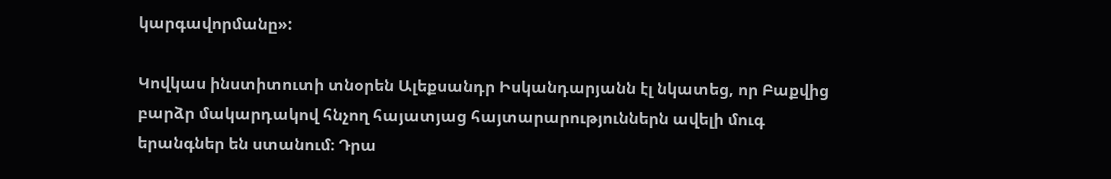կարգավորմանը»:

Կովկաս ինստիտուտի տնօրեն Ալեքսանդր Իսկանդարյանն էլ նկատեց, որ Բաքվից բարձր մակարդակով հնչող հայատյաց հայտարարություններն ավելի մուգ երանգներ են ստանում։ Դրա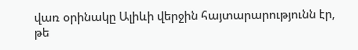վառ օրինակը Ալիևի վերջին հայտարարությունն էր, թե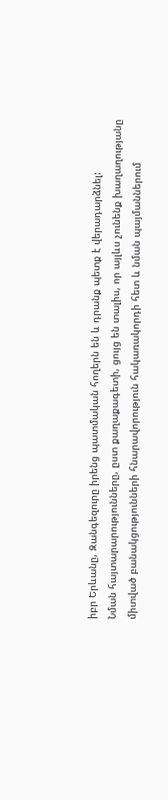իբր Երևանը, Զանգեզուրը իրենց պատմական հողերն են և դրանք պետք է վերադարձնել:
Նման հայտարարությունները, ըստ քաղաքագետի, ցույց են տալիս, որ այլևս չունենք խաղաղությանը միտված բանակցությունների հնարավորություն հակառակորդի հետ և նման պայմաններում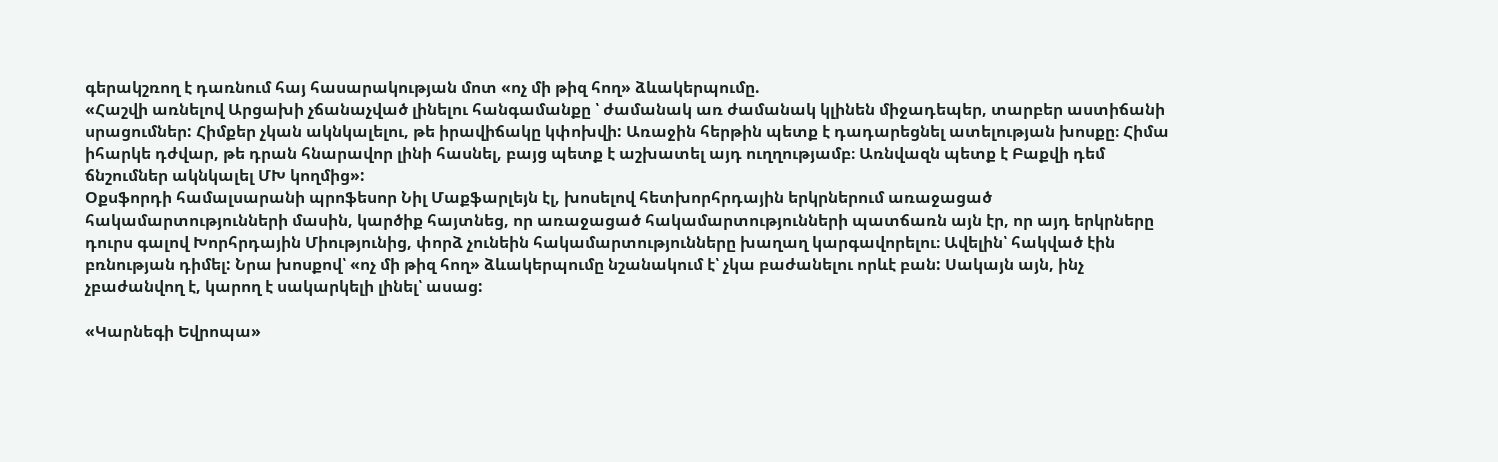գերակշռող է դառնում հայ հասարակության մոտ «ոչ մի թիզ հող» ձևակերպումը.
«Հաշվի առնելով Արցախի չճանաչված լինելու հանգամանքը ՝ ժամանակ առ ժամանակ կլինեն միջադեպեր, տարբեր աստիճանի սրացումներ: Հիմքեր չկան ակնկալելու, թե իրավիճակը կփոխվի: Առաջին հերթին պետք է դադարեցնել ատելության խոսքը։ Հիմա իհարկե դժվար, թե դրան հնարավոր լինի հասնել, բայց պետք է աշխատել այդ ուղղությամբ։ Առնվազն պետք է Բաքվի դեմ ճնշումներ ակնկալել ՄԽ կողմից»:
Օքսֆորդի համալսարանի պրոֆեսոր Նիլ Մաքֆարլեյն էլ, խոսելով հետխորհրդային երկրներում առաջացած հակամարտությունների մասին, կարծիք հայտնեց, որ առաջացած հակամարտությունների պատճառն այն էր, որ այդ երկրները դուրս գալով Խորհրդային Միությունից, փորձ չունեին հակամարտությունները խաղաղ կարգավորելու։ Ավելին՝ հակված էին բռնության դիմել: Նրա խոսքով՝ «ոչ մի թիզ հող» ձևակերպումը նշանակում է՝ չկա բաժանելու որևէ բան: Սակայն այն, ինչ չբաժանվող է, կարող է սակարկելի լինել՝ ասաց:

«Կարնեգի Եվրոպա»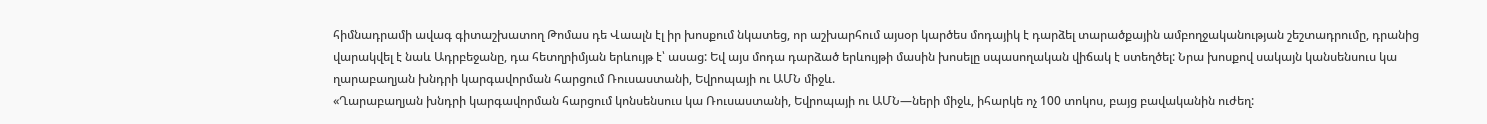հիմնադրամի ավագ գիտաշխատող Թոմաս դե Վաալն էլ իր խոսքում նկատեց, որ աշխարհում այսօր կարծես մոդայիկ է դարձել տարածքային ամբողջականության շեշտադրումը, դրանից վարակվել է նաև Ադրբեջանը, դա հետղրիմյան երևույթ է՝ ասաց: Եվ այս մոդա դարձած երևույթի մասին խոսելը սպասողական վիճակ է ստեղծել: Նրա խոսքով սակայն կանսենսուս կա ղարաբաղյան խնդրի կարգավորման հարցում Ռուսաստանի, Եվրոպայի ու ԱՄՆ միջև.
«Ղարաբաղյան խնդրի կարգավորման հարցում կոնսենսուս կա Ռուսաստանի, Եվրոպայի ու ԱՄՆ—ների միջև, իհարկե ոչ 100 տոկոս, բայց բավականին ուժեղ: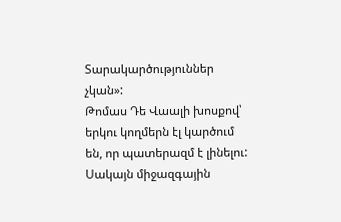Տարակարծություններ չկան»:
Թոմաս Դե Վաալի խոսքով՝ երկու կողմերն էլ կարծում են, որ պատերազմ է լինելու: Սակայն միջազգային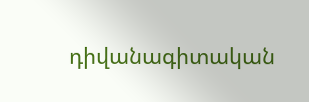դիվանագիտական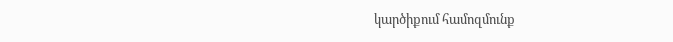կարծիքում համոզմունք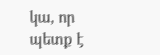կա, որ պետք է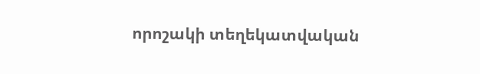որոշակի տեղեկատվական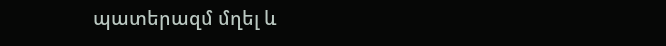պատերազմ մղել և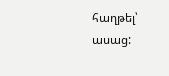հաղթել՝ ասաց: